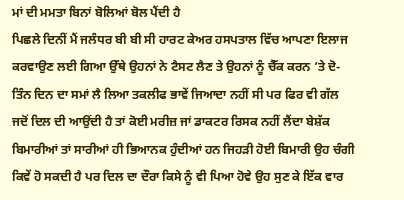ਮਾਂ ਦੀ ਮਮਤਾ ਬਿਨਾਂ ਬੋਲਿਆਂ ਬੋਲ ਪੈਂਦੀ ਹੈ
ਪਿਛਲੇ ਦਿਨੀਂ ਮੈਂ ਜਲੰਧਰ ਬੀ ਬੀ ਸੀ ਹਾਰਟ ਕੇਅਰ ਹਸਪਤਾਲ ਵਿੱਚ ਆਪਣਾ ਇਲਾਜ ਕਰਵਾਉਣ ਲਈ ਗਿਆ ਉੱਥੇ ਉਹਨਾਂ ਨੇ ਟੈਸਟ ਲੈਣ ਤੇ ਉਹਨਾਂ ਨੂੰ ਚੈੱਕ ਕਰਨ ’ਤੇ ਦੋ-ਤਿੰਨ ਦਿਨ ਦਾ ਸਮਾਂ ਲੈ ਲਿਆ ਤਕਲੀਫ ਭਾਵੇਂ ਜਿਆਦਾ ਨਹੀਂ ਸੀ ਪਰ ਫਿਰ ਵੀ ਗੱਲ ਜਦੋਂ ਦਿਲ ਦੀ ਆਉਂਦੀ ਹੈ ਤਾਂ ਕੋਈ ਮਰੀਜ਼ ਜਾਂ ਡਾਕਟਰ ਰਿਸਕ ਨਹੀਂ ਲੈਂਦਾ ਬੇਸ਼ੱਕ ਬਿਮਾਰੀਆਂ ਤਾਂ ਸਾਰੀਆਂ ਹੀ ਭਿਆਨਕ ਹੁੰਦੀਆਂ ਹਨ ਜਿਹੜੀ ਹੋਈ ਬਿਮਾਰੀ ਉਹ ਚੰਗੀ ਕਿਵੇਂ ਹੋ ਸਕਦੀ ਹੈ ਪਰ ਦਿਲ ਦਾ ਦੌਰਾ ਕਿਸੇ ਨੂੰ ਵੀ ਪਿਆ ਹੋਵੇ ਉਹ ਸੁਣ ਕੇ ਇੱਕ ਵਾਰ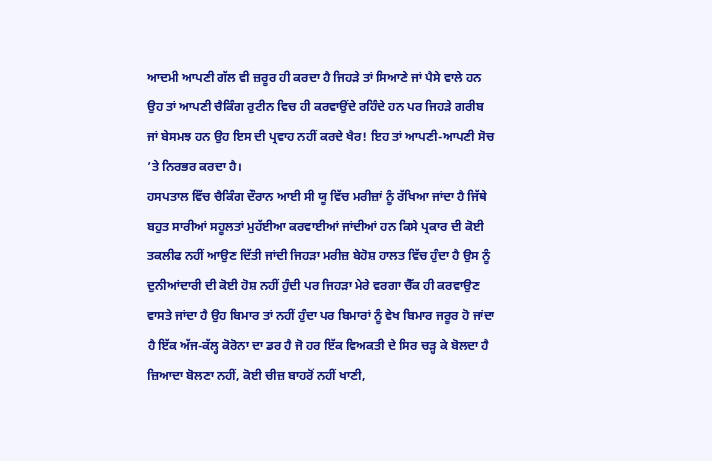ਆਦਮੀ ਆਪਣੀ ਗੱਲ ਵੀ ਜ਼ਰੂਰ ਹੀ ਕਰਦਾ ਹੈ ਜਿਹੜੇ ਤਾਂ ਸਿਆਣੇ ਜਾਂ ਪੈਸੇ ਵਾਲੇ ਹਨ ਉਹ ਤਾਂ ਆਪਣੀ ਚੈਕਿੰਗ ਰੁਟੀਨ ਵਿਚ ਹੀ ਕਰਵਾਉਂਦੇ ਰਹਿੰਦੇ ਹਨ ਪਰ ਜਿਹੜੇ ਗਰੀਬ ਜਾਂ ਬੇਸਮਝ ਹਨ ਉਹ ਇਸ ਦੀ ਪ੍ਰਵਾਹ ਨਹੀਂ ਕਰਦੇ ਖੈਰ! ਇਹ ਤਾਂ ਆਪਣੀ-ਆਪਣੀ ਸੋਚ ’ਤੇ ਨਿਰਭਰ ਕਰਦਾ ਹੈ।
ਹਸਪਤਾਲ ਵਿੱਚ ਚੈਕਿੰਗ ਦੌਰਾਨ ਆਈ ਸੀ ਯੂ ਵਿੱਚ ਮਰੀਜ਼ਾਂ ਨੂੰ ਰੱਖਿਆ ਜਾਂਦਾ ਹੈ ਜਿੱਥੇ ਬਹੁਤ ਸਾਰੀਆਂ ਸਹੂਲਤਾਂ ਮੁਹੱਈਆ ਕਰਵਾਈਆਂ ਜਾਂਦੀਆਂ ਹਨ ਕਿਸੇ ਪ੍ਰਕਾਰ ਦੀ ਕੋਈ ਤਕਲੀਫ ਨਹੀਂ ਆਉਣ ਦਿੱਤੀ ਜਾਂਦੀ ਜਿਹੜਾ ਮਰੀਜ਼ ਬੇਹੋਸ਼ ਹਾਲਤ ਵਿੱਚ ਹੁੰਦਾ ਹੈ ਉਸ ਨੂੰ ਦੁਨੀਆਂਦਾਰੀ ਦੀ ਕੋਈ ਹੋਸ਼ ਨਹੀਂ ਹੁੰਦੀ ਪਰ ਜਿਹੜਾ ਮੇਰੇ ਵਰਗਾ ਚੈੱਕ ਹੀ ਕਰਵਾਉਣ ਵਾਸਤੇ ਜਾਂਦਾ ਹੈ ਉਹ ਬਿਮਾਰ ਤਾਂ ਨਹੀਂ ਹੁੰਦਾ ਪਰ ਬਿਮਾਰਾਂ ਨੂੰ ਵੇਖ ਬਿਮਾਰ ਜਰੂਰ ਹੋ ਜਾਂਦਾ ਹੈ ਇੱਕ ਅੱਜ-ਕੱਲ੍ਹ ਕੋਰੋਨਾ ਦਾ ਡਰ ਹੈ ਜੋ ਹਰ ਇੱਕ ਵਿਅਕਤੀ ਦੇ ਸਿਰ ਚੜ੍ਹ ਕੇ ਬੋਲਦਾ ਹੈ ਜ਼ਿਆਦਾ ਬੋਲਣਾ ਨਹੀਂ, ਕੋਈ ਚੀਜ਼ ਬਾਹਰੋਂ ਨਹੀਂ ਖਾਣੀ,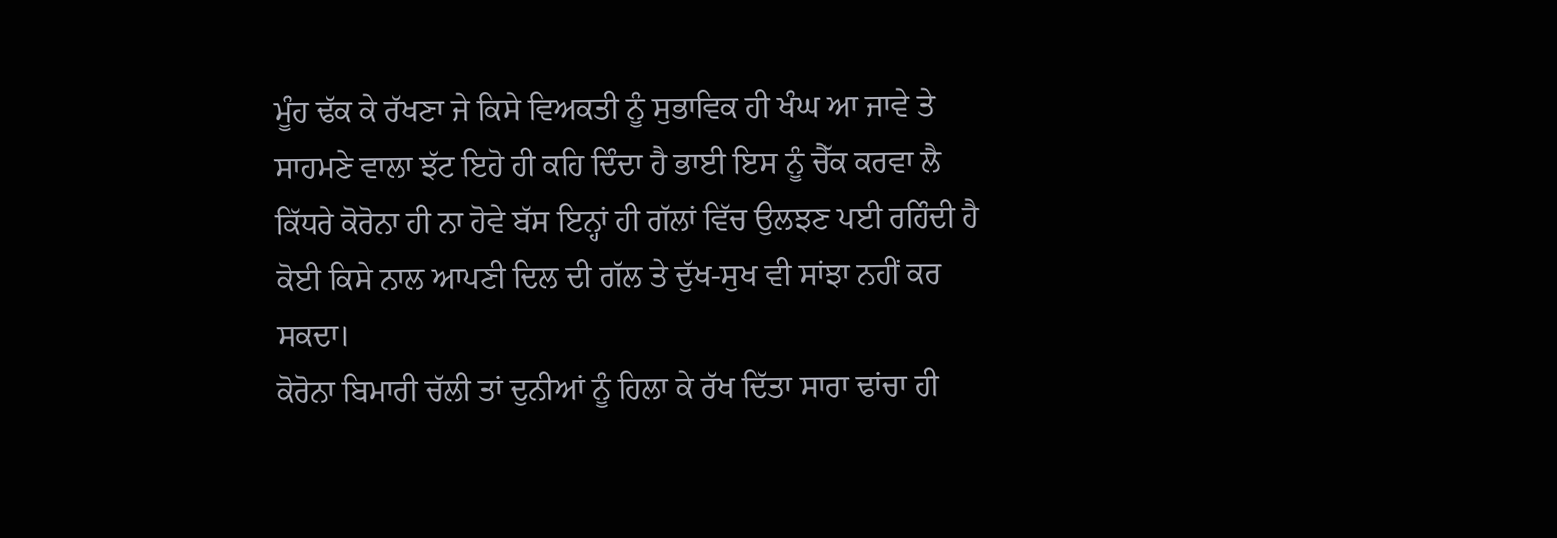ਮੂੰਹ ਢੱਕ ਕੇ ਰੱਖਣਾ ਜੇ ਕਿਸੇ ਵਿਅਕਤੀ ਨੂੰ ਸੁਭਾਵਿਕ ਹੀ ਖੰਘ ਆ ਜਾਵੇ ਤੇ ਸਾਹਮਣੇ ਵਾਲਾ ਝੱਟ ਇਹੋ ਹੀ ਕਹਿ ਦਿੰਦਾ ਹੈ ਭਾਈ ਇਸ ਨੂੰ ਚੈੱਕ ਕਰਵਾ ਲੈ ਕਿੱਧਰੇ ਕੋਰੋਨਾ ਹੀ ਨਾ ਹੋਵੇ ਬੱਸ ਇਨ੍ਹਾਂ ਹੀ ਗੱਲਾਂ ਵਿੱਚ ਉਲਝਣ ਪਈ ਰਹਿੰਦੀ ਹੈ ਕੋਈ ਕਿਸੇ ਨਾਲ ਆਪਣੀ ਦਿਲ ਦੀ ਗੱਲ ਤੇ ਦੁੱਖ-ਸੁਖ ਵੀ ਸਾਂਝਾ ਨਹੀਂ ਕਰ ਸਕਦਾ।
ਕੋਰੋਨਾ ਬਿਮਾਰੀ ਚੱਲੀ ਤਾਂ ਦੁਨੀਆਂ ਨੂੰ ਹਿਲਾ ਕੇ ਰੱਖ ਦਿੱਤਾ ਸਾਰਾ ਢਾਂਚਾ ਹੀ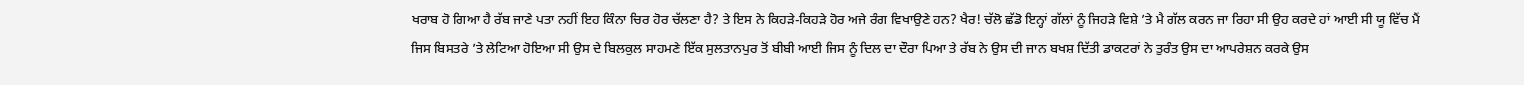ਖਰਾਬ ਹੋ ਗਿਆ ਹੈ ਰੱਬ ਜਾਣੇ ਪਤਾ ਨਹੀਂ ਇਹ ਕਿੰਨਾ ਚਿਰ ਹੋਰ ਚੱਲਣਾ ਹੈ? ਤੇ ਇਸ ਨੇ ਕਿਹੜੇ-ਕਿਹੜੇ ਹੋਰ ਅਜੇ ਰੰਗ ਵਿਖਾਉਣੇ ਹਨ? ਖੈਰ! ਚੱਲੋ ਛੱਡੋ ਇਨ੍ਹਾਂ ਗੱਲਾਂ ਨੂੰ ਜਿਹੜੇ ਵਿਸ਼ੇ ’ਤੇ ਮੈ ਗੱਲ ਕਰਨ ਜਾ ਰਿਹਾ ਸੀ ਉਹ ਕਰਦੇ ਹਾਂ ਆਈ ਸੀ ਯੂ ਵਿੱਚ ਮੈਂ ਜਿਸ ਬਿਸਤਰੇ ’ਤੇ ਲੇਟਿਆ ਹੋਇਆ ਸੀ ਉਸ ਦੇ ਬਿਲਕੁਲ ਸਾਹਮਣੇ ਇੱਕ ਸੁਲਤਾਨਪੁਰ ਤੋਂ ਬੀਬੀ ਆਈ ਜਿਸ ਨੂੰ ਦਿਲ ਦਾ ਦੌਰਾ ਪਿਆ ਤੇ ਰੱਬ ਨੇ ਉਸ ਦੀ ਜਾਨ ਬਖਸ਼ ਦਿੱਤੀ ਡਾਕਟਰਾਂ ਨੇ ਤੁਰੰਤ ਉਸ ਦਾ ਆਪਰੇਸ਼ਨ ਕਰਕੇ ਉਸ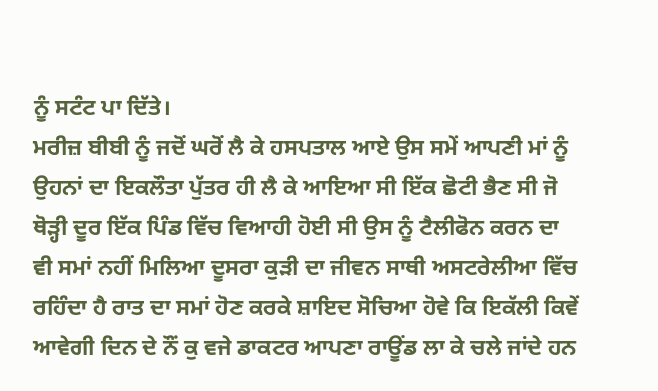ਨੂੰ ਸਟੰਟ ਪਾ ਦਿੱਤੇ।
ਮਰੀਜ਼ ਬੀਬੀ ਨੂੰ ਜਦੋਂ ਘਰੋਂ ਲੈ ਕੇ ਹਸਪਤਾਲ ਆਏ ਉਸ ਸਮੇਂ ਆਪਣੀ ਮਾਂ ਨੂੰ ਉਹਨਾਂ ਦਾ ਇਕਲੌਤਾ ਪੁੱਤਰ ਹੀ ਲੈ ਕੇ ਆਇਆ ਸੀ ਇੱਕ ਛੋਟੀ ਭੈਣ ਸੀ ਜੋ ਥੋੜ੍ਹੀ ਦੂਰ ਇੱਕ ਪਿੰਡ ਵਿੱਚ ਵਿਆਹੀ ਹੋਈ ਸੀ ਉਸ ਨੂੰ ਟੈਲੀਫੋਨ ਕਰਨ ਦਾ ਵੀ ਸਮਾਂ ਨਹੀਂ ਮਿਲਿਆ ਦੂਸਰਾ ਕੁੜੀ ਦਾ ਜੀਵਨ ਸਾਥੀ ਅਸਟਰੇਲੀਆ ਵਿੱਚ ਰਹਿੰਦਾ ਹੈ ਰਾਤ ਦਾ ਸਮਾਂ ਹੋਣ ਕਰਕੇ ਸ਼ਾਇਦ ਸੋਚਿਆ ਹੋਵੇ ਕਿ ਇਕੱਲੀ ਕਿਵੇਂ ਆਵੇਗੀ ਦਿਨ ਦੇ ਨੌਂ ਕੁ ਵਜੇ ਡਾਕਟਰ ਆਪਣਾ ਰਾਊਂਡ ਲਾ ਕੇ ਚਲੇ ਜਾਂਦੇ ਹਨ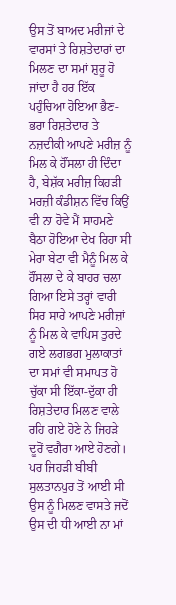ਉਸ ਤੋਂ ਬਾਅਦ ਮਰੀਜਾਂ ਦੇ ਵਾਰਸਾਂ ਤੇ ਰਿਸ਼ਤੇਦਾਰਾਂ ਦਾ ਮਿਲਣ ਦਾ ਸਮਾਂ ਸ਼ੁਰੂ ਹੋ ਜਾਂਦਾ ਹੈ ਹਰ ਇੱਕ ਪਹੁੰਚਿਆ ਹੋਇਆ ਭੈਣ-ਭਰਾ ਰਿਸ਼ਤੇਦਾਰ ਤੇ ਨਜ਼ਦੀਕੀ ਆਪਣੇ ਮਰੀਜ਼ ਨੂੰ ਮਿਲ ਕੇ ਹੌਂਸਲਾ ਹੀ ਦਿੰਦਾ ਹੈ, ਬੇਸ਼ੱਕ ਮਰੀਜ਼ ਕਿਹੜੀ ਮਰਜ਼ੀ ਕੰਡੀਸ਼ਨ ਵਿੱਚ ਕਿਉਂ ਵੀ ਨਾ ਹੋਵੇ ਮੈਂ ਸਾਹਮਣੇ ਬੈਠਾ ਹੋਇਆ ਦੇਖ ਰਿਹਾ ਸੀ ਮੇਰਾ ਬੇਟਾ ਵੀ ਮੈਨੂੰ ਮਿਲ ਕੇ ਹੌਂਸਲਾ ਦੇ ਕੇ ਬਾਹਰ ਚਲਾ ਗਿਆ ਇਸੇ ਤਰ੍ਹਾਂ ਵਾਰੀ ਸਿਰ ਸਾਰੇ ਆਪਣੇ ਮਰੀਜ਼ਾਂ ਨੂੰ ਮਿਲ ਕੇ ਵਾਪਿਸ ਤੁਰਦੇ ਗਏ ਲਗਭਗ ਮੁਲਾਕਾਤਾਂ ਦਾ ਸਮਾਂ ਵੀ ਸਮਾਪਤ ਹੋ ਚੁੱਕਾ ਸੀ ਇੱਕਾ-ਦੁੱਕਾ ਹੀ ਰਿਸ਼ਤੇਦਾਰ ਮਿਲਣ ਵਾਲੇ ਰਹਿ ਗਏ ਹੋਣੇ ਨੇ ਜਿਹੜੇ ਦੂਰੋਂ ਵਗੈਰਾ ਆਏ ਹੋਣਗੇ।
ਪਰ ਜਿਹੜੀ ਬੀਬੀ ਸੁਲਤਾਨਪੁਰ ਤੋਂ ਆਈ ਸੀ ਉਸ ਨੂੰ ਮਿਲਣ ਵਾਸਤੇ ਜਦੋਂ ਉਸ ਦੀ ਧੀ ਆਈ ਨਾ ਮਾਂ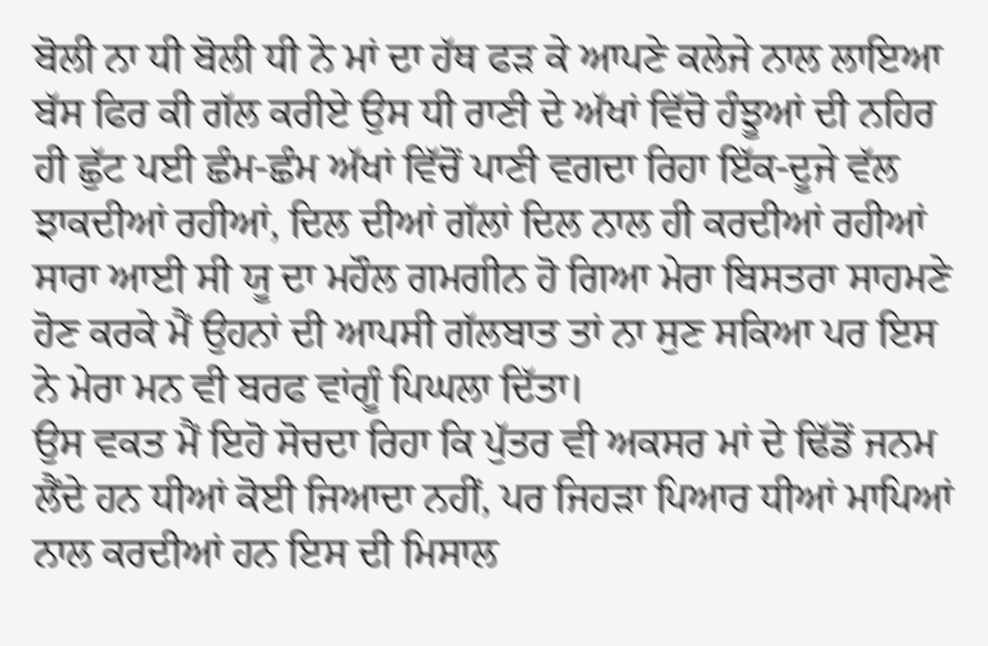ਬੋਲੀ ਨਾ ਧੀ ਬੋਲੀ ਧੀ ਨੇ ਮਾਂ ਦਾ ਹੱਥ ਫੜ ਕੇ ਆਪਣੇ ਕਲੇਜੇ ਨਾਲ ਲਾਇਆ ਬੱਸ ਫਿਰ ਕੀ ਗੱਲ ਕਰੀਏ ਉਸ ਧੀ ਰਾਣੀ ਦੇ ਅੱਖਾਂ ਵਿੱਚੋ ਹੰਝੂਆਂ ਦੀ ਨਹਿਰ ਹੀ ਛੁੱਟ ਪਈ ਛੰਮ-ਛੰਮ ਅੱਖਾਂ ਵਿੱਚੋਂ ਪਾਣੀ ਵਗਦਾ ਰਿਹਾ ਇੱਕ-ਦੂਜੇ ਵੱਲ ਝਾਕਦੀਆਂ ਰਹੀਆਂ, ਦਿਲ ਦੀਆਂ ਗੱਲਾਂ ਦਿਲ ਨਾਲ ਹੀ ਕਰਦੀਆਂ ਰਹੀਆਂ ਸਾਰਾ ਆਈ ਸੀ ਯੂ ਦਾ ਮਹੌਲ ਗਮਗੀਨ ਹੋ ਗਿਆ ਮੇਰਾ ਬਿਸਤਰਾ ਸਾਹਮਣੇ ਹੋਣ ਕਰਕੇ ਮੈਂ ਉਹਨਾਂ ਦੀ ਆਪਸੀ ਗੱਲਬਾਤ ਤਾਂ ਨਾ ਸੁਣ ਸਕਿਆ ਪਰ ਇਸ ਨੇ ਮੇਰਾ ਮਨ ਵੀ ਬਰਫ ਵਾਂਗੂੰ ਪਿਘਲਾ ਦਿੱਤਾ।
ਉਸ ਵਕਤ ਮੈਂ ਇਹੋ ਸੋਚਦਾ ਰਿਹਾ ਕਿ ਪੁੱਤਰ ਵੀ ਅਕਸਰ ਮਾਂ ਦੇ ਢਿੱਡੋਂ ਜਨਮ ਲੈਂਦੇ ਹਨ ਧੀਆਂ ਕੋਈ ਜਿਆਦਾ ਨਹੀਂ, ਪਰ ਜਿਹੜਾ ਪਿਆਰ ਧੀਆਂ ਮਾਪਿਆਂ ਨਾਲ ਕਰਦੀਆਂ ਹਨ ਇਸ ਦੀ ਮਿਸਾਲ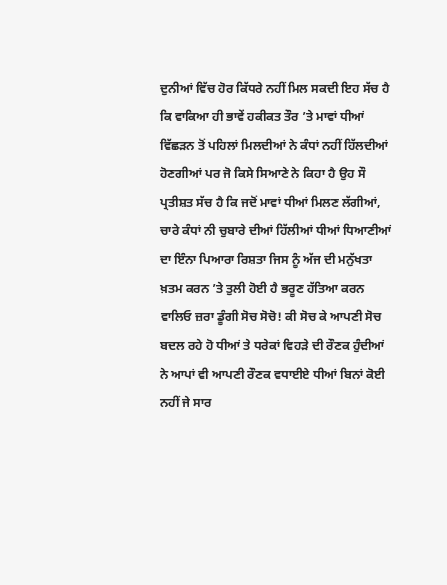ਦੁਨੀਆਂ ਵਿੱਚ ਹੋਰ ਕਿੱਧਰੇ ਨਹੀਂ ਮਿਲ ਸਕਦੀ ਇਹ ਸੱਚ ਹੈ ਕਿ ਵਾਕਿਆ ਹੀ ਭਾਵੇਂ ਹਕੀਕਤ ਤੌਰ ’ਤੇ ਮਾਵਾਂ ਧੀਆਂ ਵਿੱਛੜਨ ਤੋਂ ਪਹਿਲਾਂ ਮਿਲਦੀਆਂ ਨੇ ਕੰਧਾਂ ਨਹੀਂ ਹਿੱਲਦੀਆਂ ਹੋਣਗੀਆਂ ਪਰ ਜੋ ਕਿਸੇ ਸਿਆਣੇ ਨੇ ਕਿਹਾ ਹੈ ਉਹ ਸੌ ਪ੍ਰਤੀਸ਼ਤ ਸੱਚ ਹੈ ਕਿ ਜਦੋਂ ਮਾਵਾਂ ਧੀਆਂ ਮਿਲਣ ਲੱਗੀਆਂ, ਚਾਰੇ ਕੰਧਾਂ ਨੀ ਚੁਬਾਰੇ ਦੀਆਂ ਹਿੱਲੀਆਂ ਧੀਆਂ ਧਿਆਣੀਆਂ ਦਾ ਇੰਨਾ ਪਿਆਰਾ ਰਿਸ਼ਤਾ ਜਿਸ ਨੂੰ ਅੱਜ ਦੀ ਮਨੁੱਖਤਾ ਖ਼ਤਮ ਕਰਨ ’ਤੇ ਤੁਲੀ ਹੋਈ ਹੈ ਭਰੂਣ ਹੱਤਿਆ ਕਰਨ ਵਾਲਿਓ ਜ਼ਰਾ ਡੂੰਗੀ ਸੋਚ ਸੋਚੋ! ਕੀ ਸੋਚ ਕੇ ਆਪਣੀ ਸੋਚ ਬਦਲ ਰਹੇ ਹੋ ਧੀਆਂ ਤੇ ਧਰੇਕਾਂ ਵਿਹੜੇ ਦੀ ਰੌਣਕ ਹੁੰਦੀਆਂ ਨੇ ਆਪਾਂ ਵੀ ਆਪਣੀ ਰੌਣਕ ਵਧਾਈਏ ਧੀਆਂ ਬਿਨਾਂ ਕੋਈ ਨਹੀਂ ਜੇ ਸਾਰ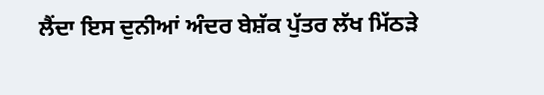ਲੈਂਦਾ ਇਸ ਦੁਨੀਆਂ ਅੰਦਰ ਬੇਸ਼ੱਕ ਪੁੱਤਰ ਲੱਖ ਮਿੱਠੜੇ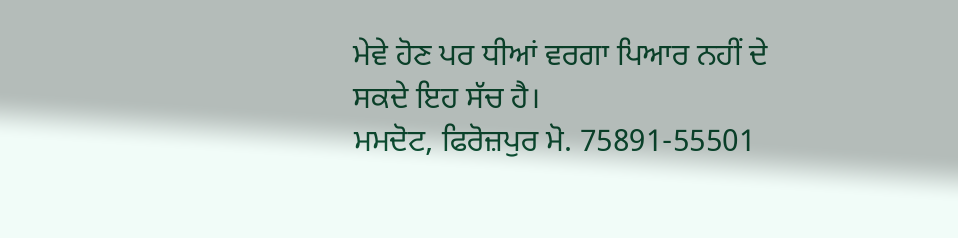ਮੇਵੇ ਹੋਣ ਪਰ ਧੀਆਂ ਵਰਗਾ ਪਿਆਰ ਨਹੀਂ ਦੇ ਸਕਦੇ ਇਹ ਸੱਚ ਹੈ।
ਮਮਦੋਟ, ਫਿਰੋਜ਼ਪੁਰ ਮੋ. 75891-55501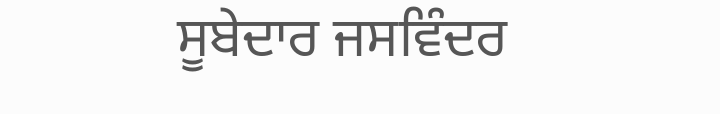ਸੂਬੇਦਾਰ ਜਸਵਿੰਦਰ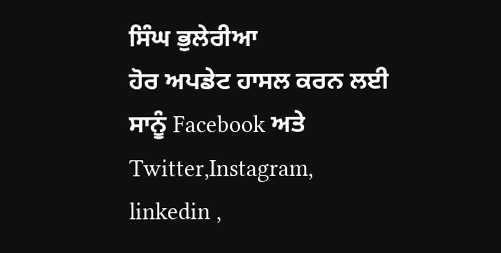ਸਿੰਘ ਭੁਲੇਰੀਆ
ਹੋਰ ਅਪਡੇਟ ਹਾਸਲ ਕਰਨ ਲਈ ਸਾਨੂੰ Facebook ਅਤੇ Twitter,Instagram, linkedin ,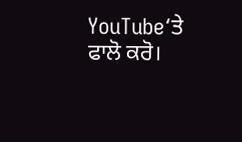YouTube‘ਤੇ ਫਾਲੋ ਕਰੋ।